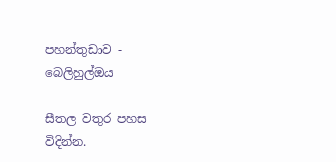පහන්තුඩාව - බෙලිහුල්ඔය

සීතල වතුර පහස විදින්න.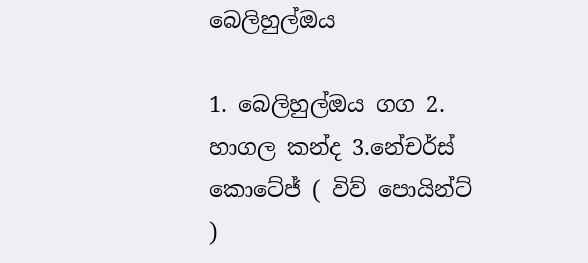බෙලිහුල්ඔය

1. බෙලිහුල්ඔය ගග 2. හාගල කන්ද 3.නේචර්ස් කොටේජ් ( විව් පොයින්ට් )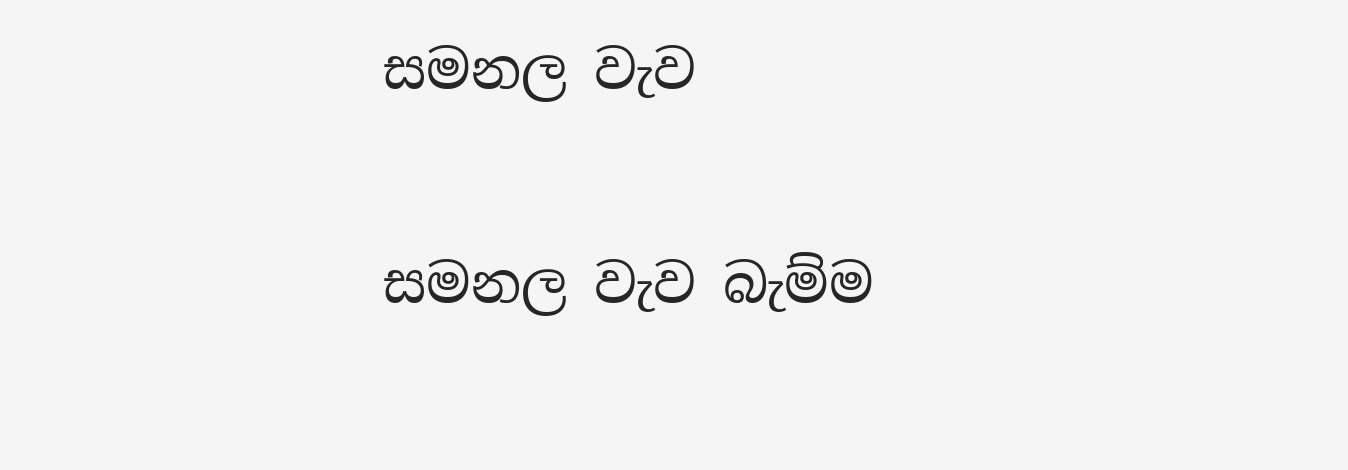සමනල වැව

සමනල වැව බැම්ම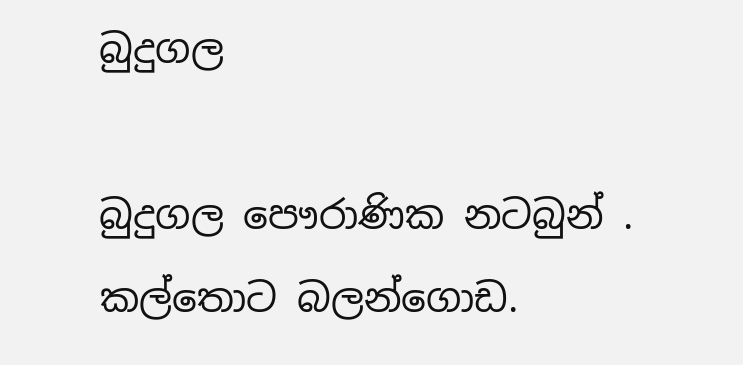බුදුගල

බුදුගල පෞරාණික නටබුන් . කල්තොට බලන්ගොඩ.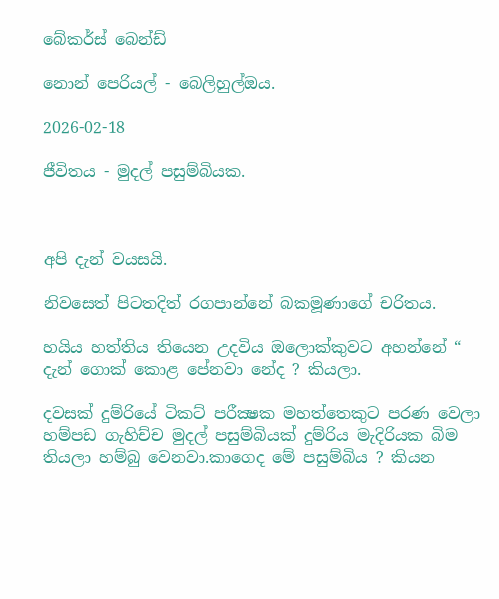බේකර්ස් බෙන්ඩ්

නොන් පෙරියල් - බෙලිහුල්ඔය.

2026-02-18

ජීවිතය - මුදල් පසුම්බියක.



අපි දැන් වයසයි.

නිවසෙත් පිටතදිත් රගපාන්නේ බකමූණාගේ චරිතය.

හයිය හත්තිය තියෙන උදවිය ඔලොක්කුවට අහන්නේ “ දැන් ගොක් කොළ පේනවා නේද ? කියලා.

දවසක් දුම්රියේ ටිකට් පරීක්‍ෂක මහත්තෙකුට පරණ වෙලා හම්පඩ ගැහිච්ච මුදල් පසුම්බියක් දුම්රිය මැදිරියක බිම තියලා හම්බු වෙනවා.කාගෙද මේ පසුම්බිය ? කියන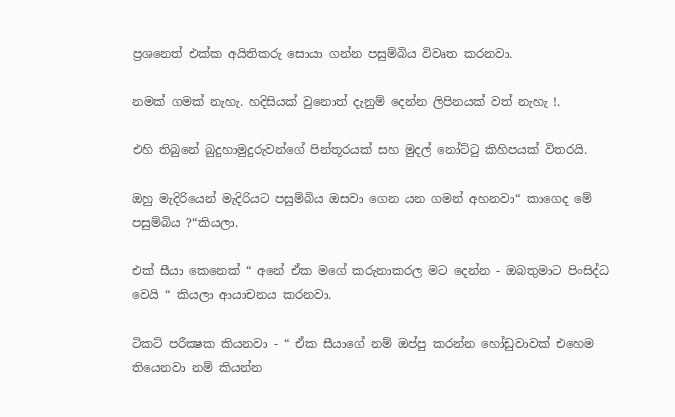ප්‍රශනෙත් එක්ක අයිතිකරු සොයා ගන්න පසුම්බිය විවෘත කරනවා.

නමක් ගමක් නැහැ. හදිසියක් වුනොත් දැනුම් දෙන්න ලිපිනයක් වත් නැහැ !.

එහි තිබුනේ බුදුහාමුදුරුවන්ගේ පින්තූරයක් සහ මුදල් නෝට්ටු කිහිපයක් විතරයි.

ඔහු මැදිරියෙන් මැදිරියට පසුම්බිය ඔසවා ගෙන යන ගමන් අහනවා“ කාගෙද මේ පසුම්බිය ?“කියලා.

එක් සීයා කෙනෙක් “ අනේ ඒක මගේ කරුනාකරල මට දෙන්න - ඔබතුමාට පිංසිද්ධ වෙයි “ කියලා ආයාචනය කරනවා.

ටිකට් පරීක්‍ෂක කියනවා - “ ඒක සීයාගේ නම් ඔප්පු කරන්න හෝඩුවාවක් එහෙම තියෙනවා නම් කියන්න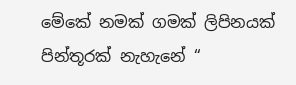මේකේ නමක් ගමක් ලිපිනයක් පින්තූරක් නැහැනේ “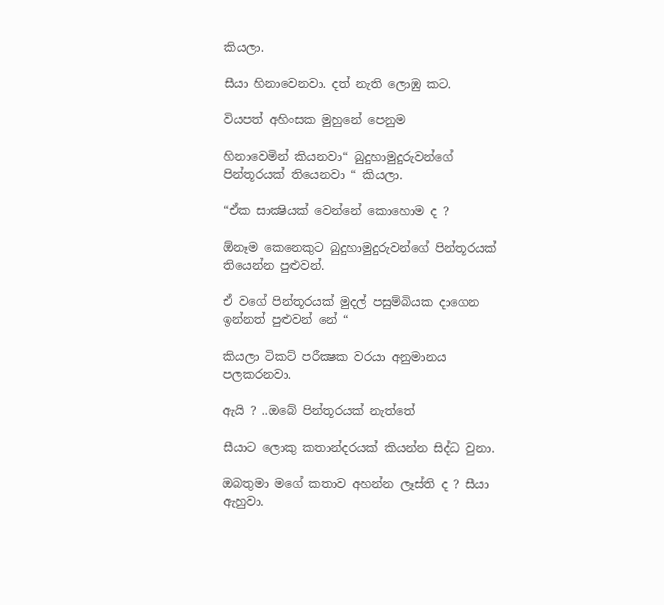කියලා.

සීයා හිනාවෙනවා. දත් නැති ලොඹු කට.

වියපත් අහිංසක මුහුනේ පෙනුම

හිනාවෙමින් කියනවා“ බුදුහාමුදුරුවන්ගේ පින්තූරයක් තියෙනවා “ කියලා.

“ඒක සාක්‍ෂියක් වෙන්නේ කොහොම ද ?

ඕනෑම කෙනෙකුට බුදුහාමුදුරුවන්ගේ පින්තූරයක් තියෙන්න පුළුවන්.

ඒ වගේ පින්තූරයක් මුදල් පසුම්බියක දාගෙන ඉන්නත් පුළුවන් නේ “

කියලා ටිකට් පරීක්‍ෂක වරයා අනුමානය පලකරනවා.

ඇයි ? ..ඔබේ පින්තූරයක් නැත්තේ

සීයාට ලොකු කතාන්දරයක් කියන්න සිද්ධ වුනා.

ඔබතුමා මගේ කතාව අහන්න ලෑස්ති ද ? සීයා ඇහුවා.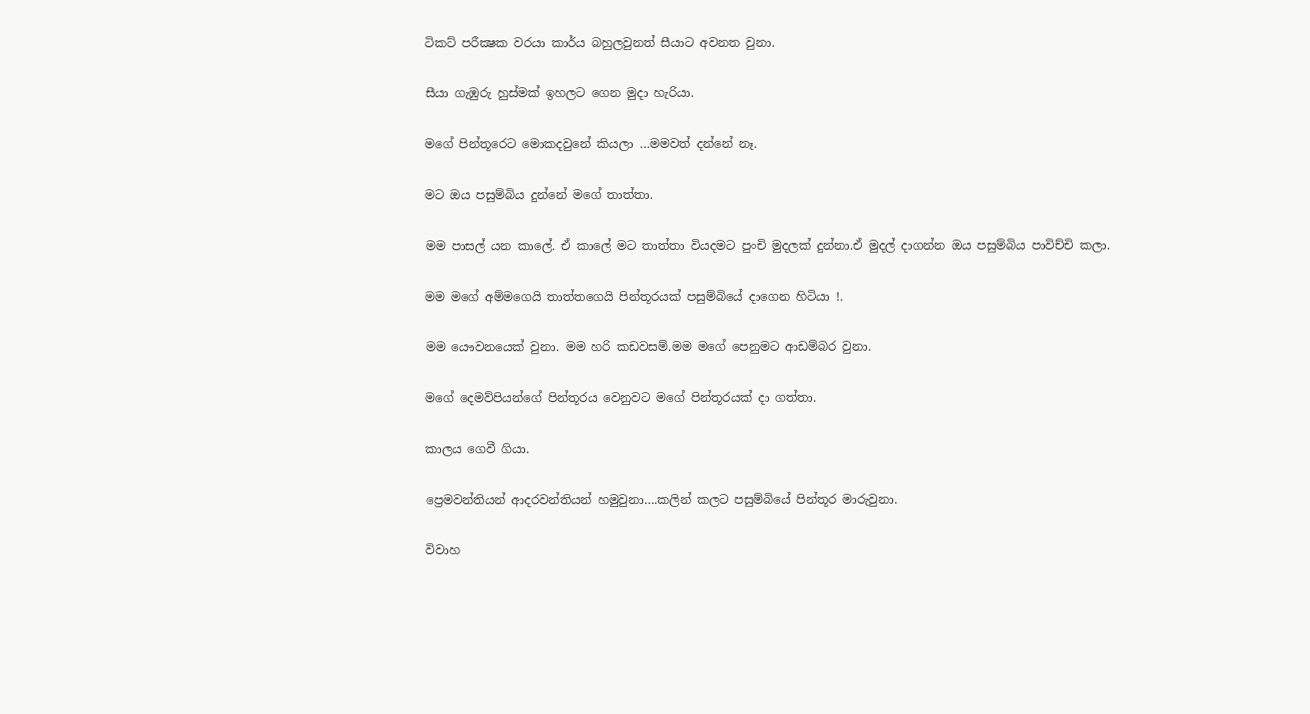ටිකට් පරීක්‍ෂක වරයා කාර්ය බහුලවුනත් සීයාට අවනත වුනා.

සීයා ගැඹුරු හුස්මක් ඉහලට ගෙන මුදා හැරියා.

මගේ පින්තූරෙට මොකදවුනේ කියලා …මමවත් දන්නේ නෑ.

මට ඔය පසුම්බිය දුන්නේ මගේ තාත්තා.

මම පාසල් යන කාලේ. ඒ කාලේ මට තාත්තා වියදමට පුංචි මුදලක් දුන්නා.ඒ මුදල් දාගන්න ඔය පසුම්බිය පාවිච්චි කලා.

මම මගේ අම්මගෙයි තාත්තගෙයි පින්තූරයක් පසුම්බියේ දාගෙන හිටියා !.

මම යෞවනයෙක් වුනා. මම හරි කඩවසම්.මම මගේ පෙනුමට ආඩම්බර වුනා.

මගේ දෙමව්පියන්ගේ පින්තූරය වෙනුවට මගේ පින්තූරයක් දා ගත්තා.

කාලය ගෙවී ගියා.

ප්‍රෙමවන්තියන් ආදරවන්තියන් හමුවුනා….කලින් කලට පසුම්බියේ පින්තූර මාරුවුනා.

විවාහ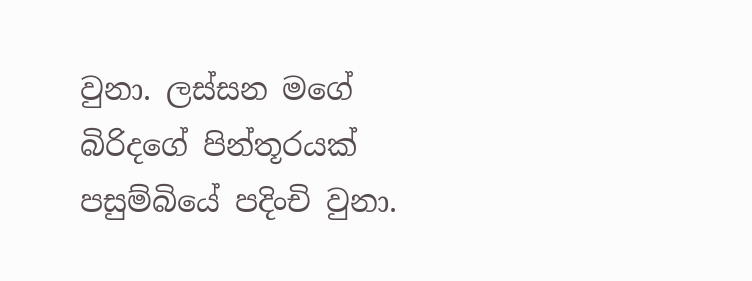වුනා. ලස්සන මගේ බිරිදගේ පින්තූරයක් පසුම්බියේ පදිංචි වුනා.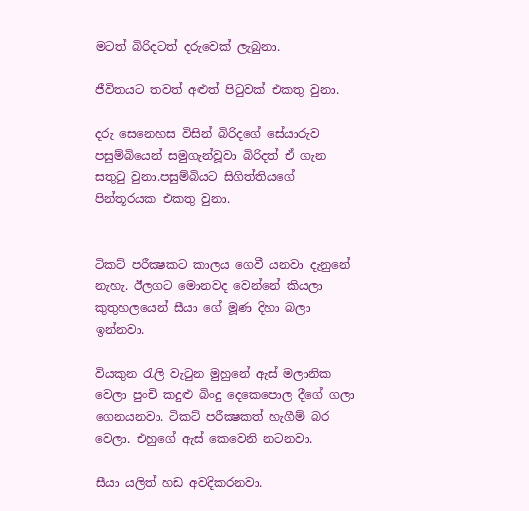මටත් බිරිදටත් දරුවෙක් ලැබුනා.

ජීවිතයට තවත් අළුත් පිටුවක් එකතු වුනා.

දරු සෙනෙහස විසින් බිරිදගේ සේයාරුව පසුම්බියෙන් සමුගැන්වූවා බිරිදත් ඒ ගැන සතුටු වුනා.පසුම්බියට සිගිත්තියගේ පින්තූරයක එකතු වුනා.


ටිකට් පරීක්‍ෂකට කාලය ගෙවී යනවා දැනුනේ නැහැ. ඊලගට මොනවද වෙන්නේ කියලා කුතුහලයෙන් සීයා ගේ මූණ දිහා බලා ඉන්නවා.

වියකුන රැලි වැටුන මුහුනේ ඇස් මලානික වෙලා පුංචි කදුළු බිංදු දෙකෙපොල දීගේ ගලා ගෙනයනවා. ටිකට් පරීක්‍ෂකත් හැගීම් බර වෙලා. එහුගේ ඇස් කෙවෙනි නටනවා.

සීයා යලිත් හඩ අවදිකරනවා.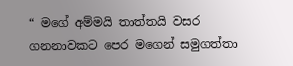“ මගේ අම්මයි තාත්තයි වසර ගනනාවකට පෙර මගෙන් සමුගත්තා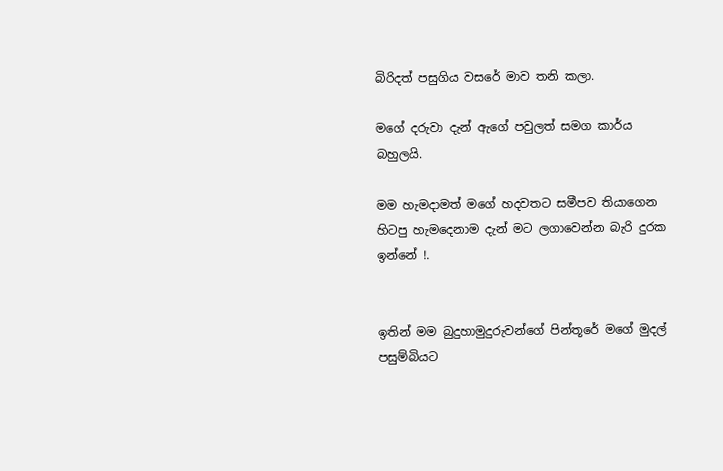බිරිදත් පසුගිය වසරේ මාව තනි කලා.

මගේ දරුවා දැන් ඇගේ පවුලත් සමග කාර්ය බහුලයි.

මම හැමදාමත් මගේ හදවතට සමීපව තියාගෙන හිටපු හැමදෙනාම දැන් මට ලගාවෙන්න බැරි දුරක ඉන්නේ !.


ඉතින් මම බුදුහාමුදුරුවන්ගේ පින්තූරේ මගේ මුදල් පසුම්බියට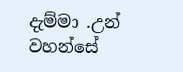දැම්මා .උන් වහන්සේ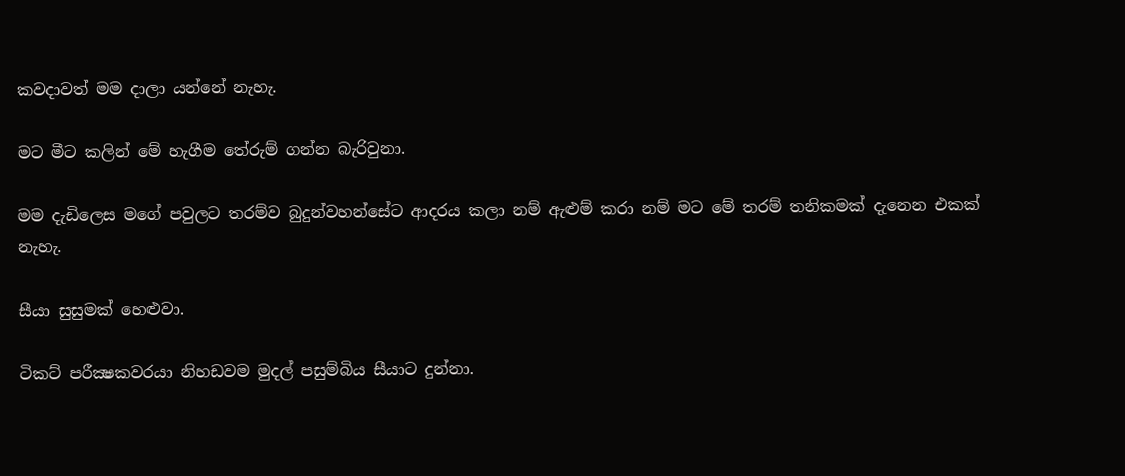කවදාවත් මම දාලා යන්නේ නැහැ.

මට මීට කලින් මේ හැගීම තේරුම් ගන්න බැරිවුනා.

මම දැඩිලෙස මගේ පවුලට තරම්ව බුදුන්වහන්සේට ආදරය කලා නම් ඇළුම් කරා නම් මට මේ තරම් තනිකමක් දැනෙන එකක් නැහැ.

සීයා සුසුමක් හෙළුවා.

ටිකට් පරීක්‍ෂකවරයා නිහඩවම මුදල් පසුම්බිය සීයාට දුන්නා.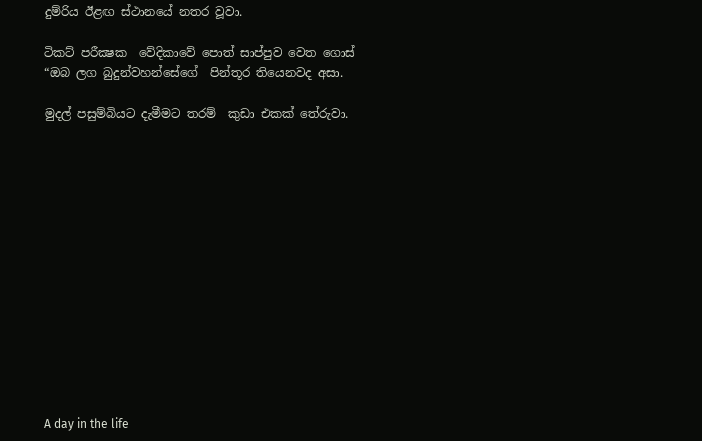දුම්රිය ඊළඟ ස්ථානයේ නතර වූවා.

ටිකට් පරීක්‍ෂක  වේදිකාවේ පොත් සාප්පුව වෙත ගොස්   “ඔබ ලග බුදුන්වහන්සේගේ  පින්තූර තියෙනවද අසා.

මුදල් පසුම්බියට දැමීමට තරම්  කුඩා එකක් තේරුවා.














A day in the life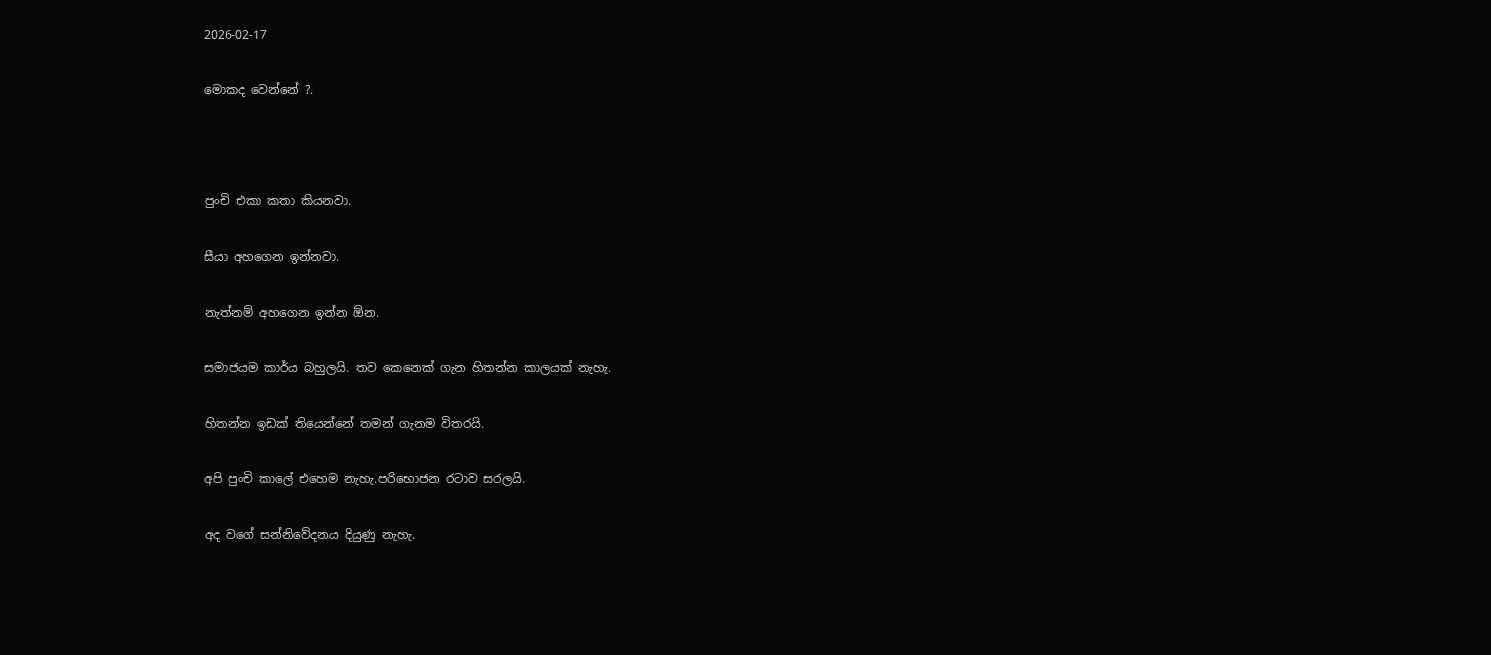2026-02-17

මොකද වෙන්නේ ?.



පුංචි එකා කතා කියනවා.

සීයා අහගෙන ඉන්නවා.

නැත්නම් අහගෙන ඉන්න ඕන.

සමාජයම කාර්ය බහුලයි. තව කෙනෙක් ගැන හිතන්න කාලයක් නැහැ.

හිතන්න ඉඩක් තියෙන්නේ තමන් ගැනම විතරයි.

අපි පුංචි කාලේ එහෙම නැහැ.පරිභොජන රටාව සරලයි.

අද වගේ සන්නිවේදනය දියුණු නැහැ.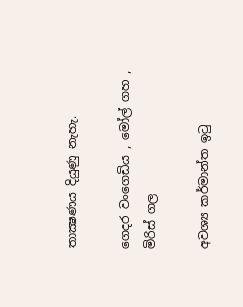තාක්‍ෂණය දියුණු නැහැ.

ගෙදර වංගෙඩිය , මෝල් ගහ , මිරිස් ගල

අවශ්‍ය කර්මාන්ත ඉටු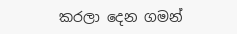කරලා දෙන ගමන්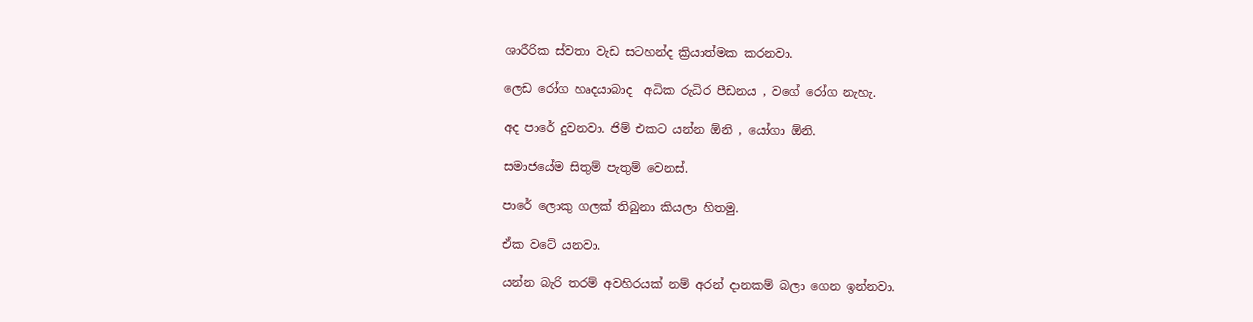ශාරීරික ස්වතා වැඩ සටහන්ද ක්‍රියාත්මක කරනවා.

ලෙඩ රෝග හෘදයාබාද  අධික රුධිර පීඩනය , වගේ රෝග නැහැ.

අද පාරේ දුවනවා. ජිම් එකට යන්න ඕනි , යෝගා ඕනි.

සමාජයේම සිතුම් පැතුම් වෙනස්.

පාරේ ලොකු ගලක් තිබුනා කියලා හිතමු.

ඒක වටේ යනවා.

යන්න බැරි තරම් අවහිරයක් නම් අරන් දානකම් බලා ගෙන ඉන්නවා.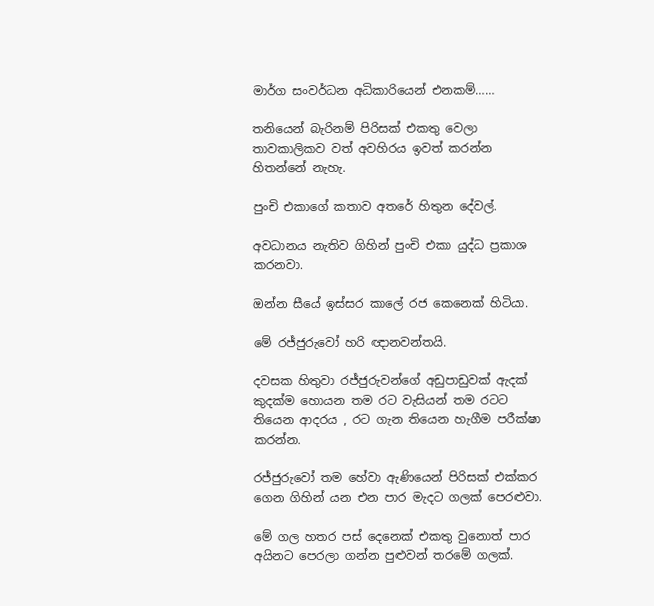මාර්ග සංවර්ධන අධිකාරියෙන් එනකම්……

තනියෙන් බැරිනම් පිරිසක් එකතු වෙලා තාවකාලිකව වත් අවහිරය ඉවත් කරන්න හිතන්නේ නැහැ.

පුංචි එකාගේ කතාව අතරේ හිතුන දේවල්.

අවධානය නැතිව ගිහින් පුංචි එකා යුද්ධ ප්‍රකාශ කරනවා.

ඔන්න සීයේ ඉස්සර කාලේ රජ කෙනෙක් හිටියා.

මේ රජ්ජුරුවෝ හරි ඥානවන්තයි.

දවසක හිතුවා රජ්ජුරුවන්ගේ අඩුපාඩුවක් ඇදක් කුදක්ම හොයන තම රට වැසියන් තම රටට තියෙන ආදරය , රට ගැන තියෙන හැගීම පරීක්ෂා කරන්න.

රජ්ජුරුවෝ තම හේවා ඇණියෙන් පිරිසක් එක්කර ගෙන ගිහින් යන එන පාර මැදට ගලක් පෙරළුවා.

මේ ගල හතර පස් දෙනෙක් එකතු වුනොත් පාර අයිනට පෙරලා ගන්න පුළුවන් තරමේ ගලක්.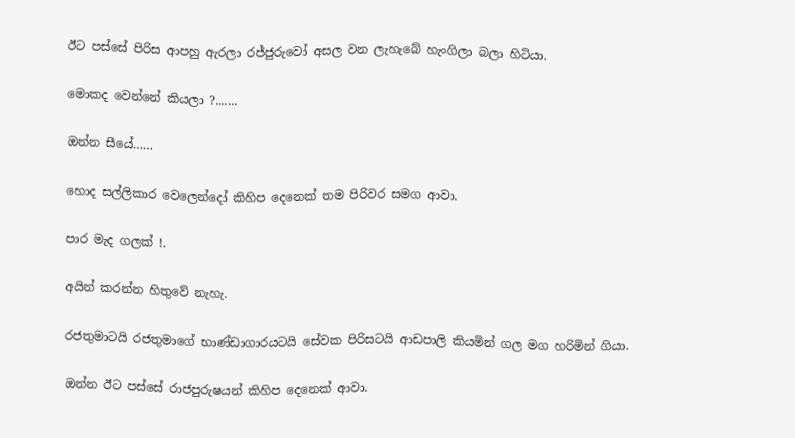ඊට පස්සේ පිරිස ආපහු ඇරලා රජ්ජුරුවෝ අසල වන ලැහැබේ හැංගිලා බලා හිටියා.

මොකද වෙන්නේ කියලා ?.......

ඔන්න සීයේ……

හොද සල්ලිකාර වෙලෙන්දෝ කිහිප දෙනෙක් තම පිරිවර සමග ආවා.

පාර මැද ගලක් !.

අයින් කරන්න හිතුවේ නැහැ.

රජතුමාටයි රජතුමාගේ භාණ්ඩාගාරයටයි සේවක පිරිසටයි ආඩපාලි කියමින් ගල මග හරිමින් ගියා.

ඔන්න ඊට පස්සේ රාජපුරුෂයන් කිහිප දෙනෙක් ආවා.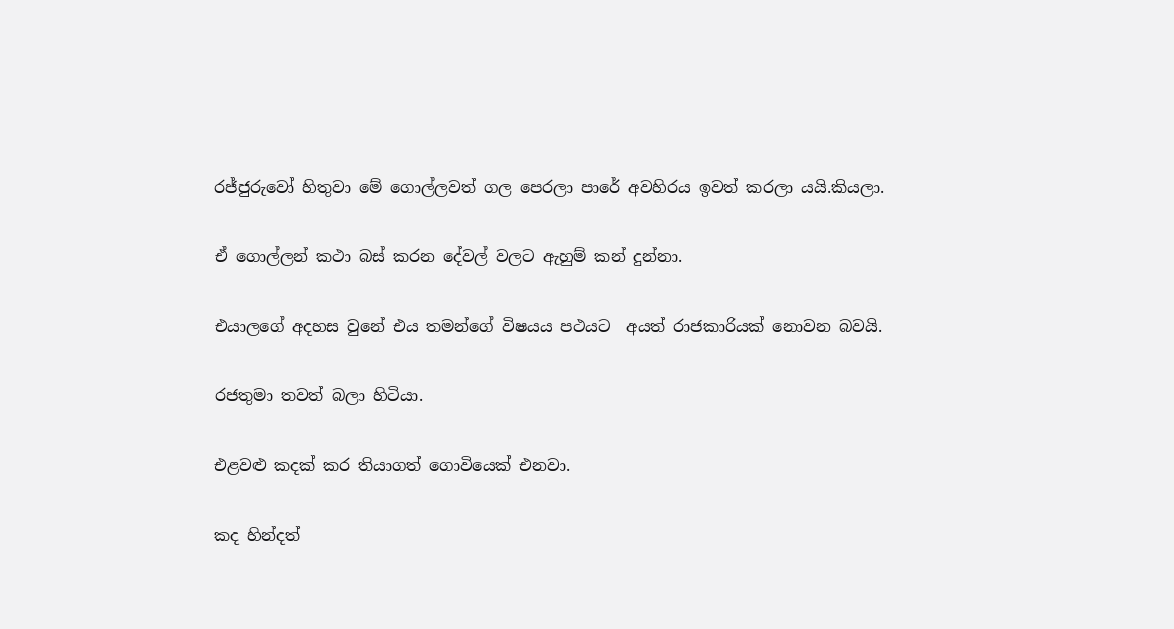රජ්ජුරුවෝ හිතුවා මේ ගොල්ලවත් ගල පෙරලා පාරේ අවහිරය ඉවත් කරලා යයි.කියලා.

ඒ ගොල්ලන් කථා බස් කරන දේවල් වලට ඇහුම් කන් දුන්නා.

එයාලගේ අදහස වුනේ එය තමන්ගේ විෂයය පථයට  අයත් රාජකාරියක් නොවන බවයි.

රජතුමා තවත් බලා හිටියා.

එළවළු කදක් කර තියාගත් ගොවියෙක් එනවා.

කද හින්දත්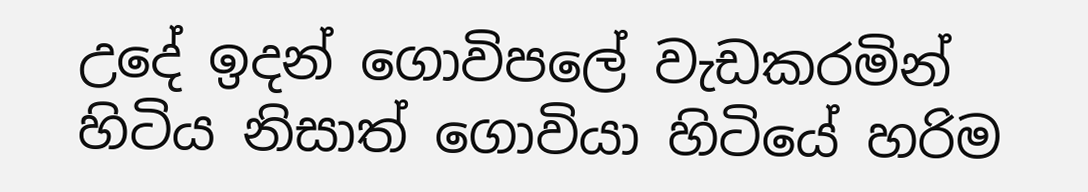උදේ ඉදන් ගොවිපලේ වැඩකරමින් හිටිය නිසාත් ගොවියා හිටියේ හරිම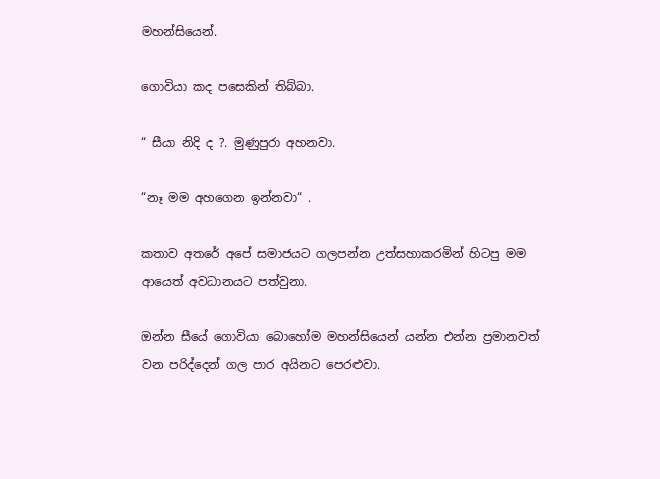මහන්සියෙන්.

ගොවියා කද පසෙකින් තිබ්බා.

“ සීයා නිදි ද ?. මුණුපුරා අහනවා.

“නෑ මම අහගෙන ඉන්නවා“ .

කතාව අතරේ අපේ සමාජයට ගලපන්න උත්සහාකරමින් හිටපු මම ආයෙත් අවධානයට පත්වුනා.

ඔන්න සීයේ ගොවියා බොහෝම මහන්සියෙන් යන්න එන්න ප්‍රමානවත් වන පරිද්දෙන් ගල පාර අයිනට පෙරළුවා.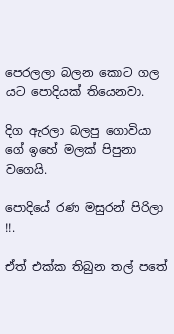පෙරලලා බලන කොට ගල යට පොදියක් තියෙනවා.

දිග ඇරලා බලපු ගොවියා ගේ ඉහේ මලක් පිපුනා වගෙයි.

පොදියේ රණ මසුරන් පිරිලා !!.

ඒත් එක්ක තිබුන තල් පතේ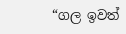“ගල ඉවත්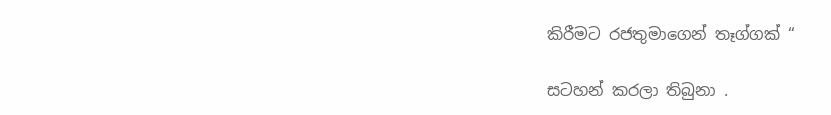කිරීමට රජතුමාගෙන් තෑග්ගක් “

සටහන් කරලා තිබුනා .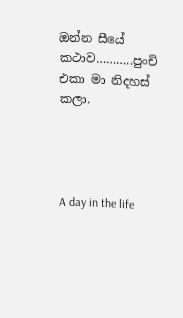ඔන්න සීයේ කථාව………..පුංචි එකා මා නිදහස් කලා.




A day in the life